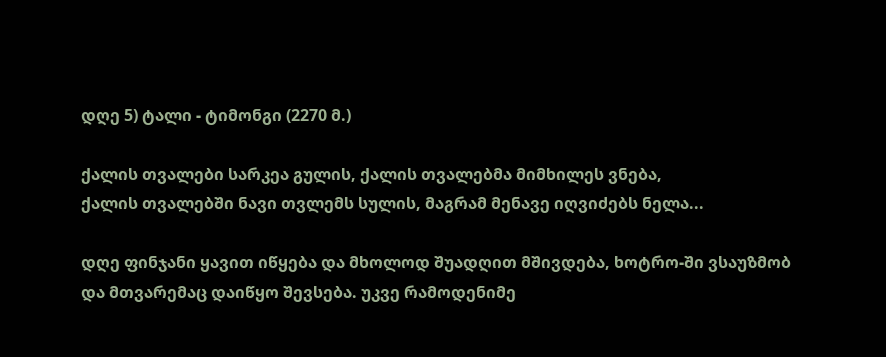დღე 5) ტალი - ტიმონგი (2270 მ.)

ქალის თვალები სარკეა გულის, ქალის თვალებმა მიმხილეს ვნება,
ქალის თვალებში ნავი თვლემს სულის, მაგრამ მენავე იღვიძებს ნელა...

დღე ფინჯანი ყავით იწყება და მხოლოდ შუადღით მშივდება, ხოტრო-ში ვსაუზმობ და მთვარემაც დაიწყო შევსება. უკვე რამოდენიმე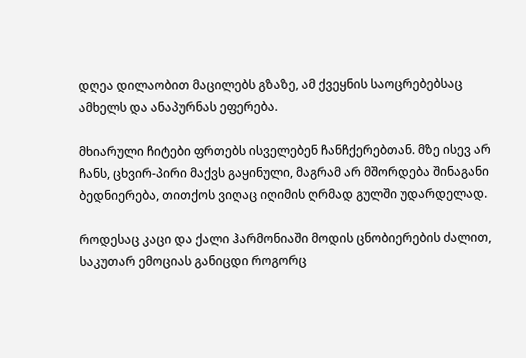დღეა დილაობით მაცილებს გზაზე, ამ ქვეყნის საოცრებებსაც ამხელს და ანაპურნას ეფერება.

მხიარული ჩიტები ფრთებს ისველებენ ჩანჩქერებთან. მზე ისევ არ ჩანს, ცხვირ-პირი მაქვს გაყინული, მაგრამ არ მშორდება შინაგანი ბედნიერება, თითქოს ვიღაც იღიმის ღრმად გულში უდარდელად.

როდესაც კაცი და ქალი ჰარმონიაში მოდის ცნობიერების ძალით, საკუთარ ემოციას განიცდი როგორც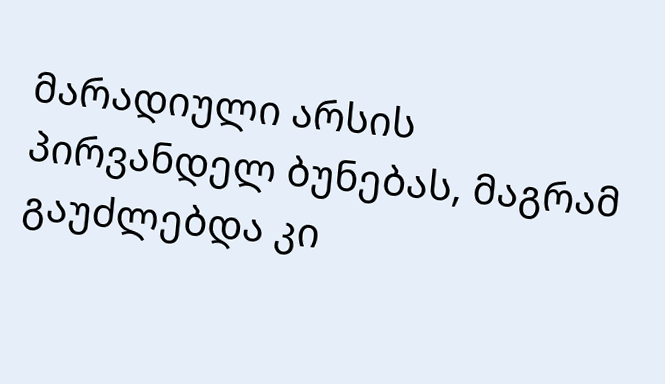მარადიული არსის პირვანდელ ბუნებას, მაგრამ გაუძლებდა კი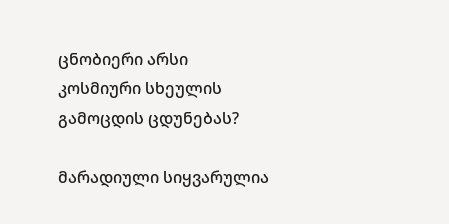ცნობიერი არსი კოსმიური სხეულის გამოცდის ცდუნებას?

მარადიული სიყვარულია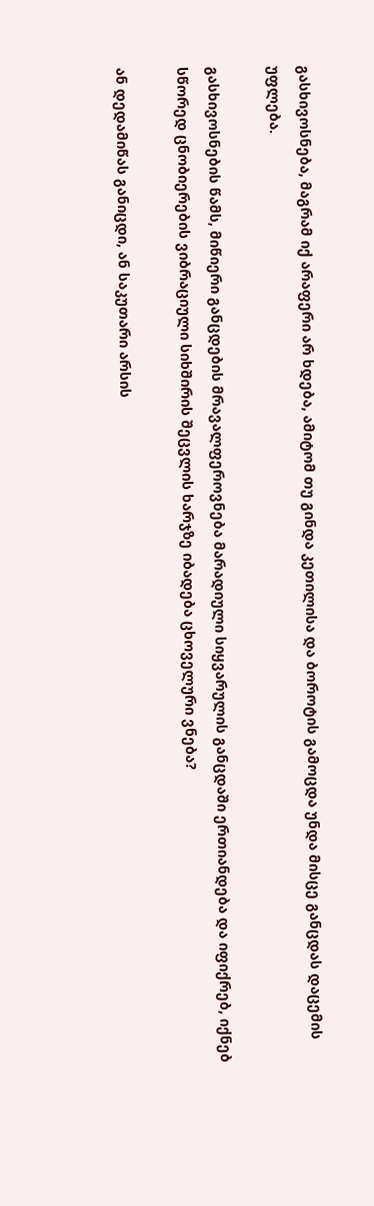გასხივოსნება, მაგრამ იქ არაფერი არ ხდება, ამიტომ თუ გინდა კეთილისა და ბოროტის გამოცდა უნდა მისცე განცდას დაცემის უფლება.

გასხივოსნების წამს, მიწიერი განცდების მრავალფეროვნება მარადიული სიყვარულის განცდაში ერთიანდება და იფიქრებ, იქნებ სწორედ ცნობიერების ვიბრაციული სიხშირის შეცვლის ხარჯზე იბადება ცხოველური ვნება?

ან დედამიწას განიცდი, ან საკუთარი არსის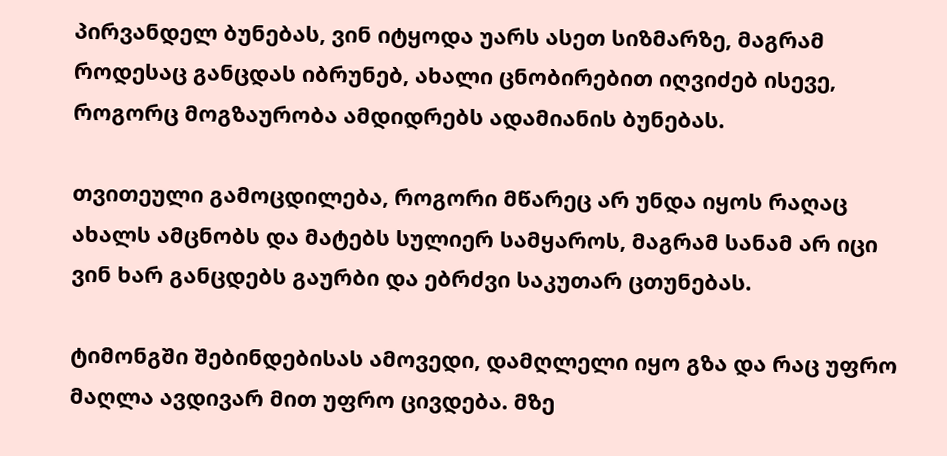პირვანდელ ბუნებას, ვინ იტყოდა უარს ასეთ სიზმარზე, მაგრამ როდესაც განცდას იბრუნებ, ახალი ცნობირებით იღვიძებ ისევე, როგორც მოგზაურობა ამდიდრებს ადამიანის ბუნებას.

თვითეული გამოცდილება, როგორი მწარეც არ უნდა იყოს რაღაც ახალს ამცნობს და მატებს სულიერ სამყაროს, მაგრამ სანამ არ იცი ვინ ხარ განცდებს გაურბი და ებრძვი საკუთარ ცთუნებას.

ტიმონგში შებინდებისას ამოვედი, დამღლელი იყო გზა და რაც უფრო მაღლა ავდივარ მით უფრო ცივდება. მზე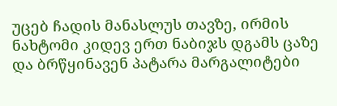უცებ ჩადის მანასლუს თავზე, ირმის ნახტომი კიდევ ერთ ნაბიჯს დგამს ცაზე და ბრწყინავენ პატარა მარგალიტები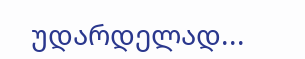უდარდელად...